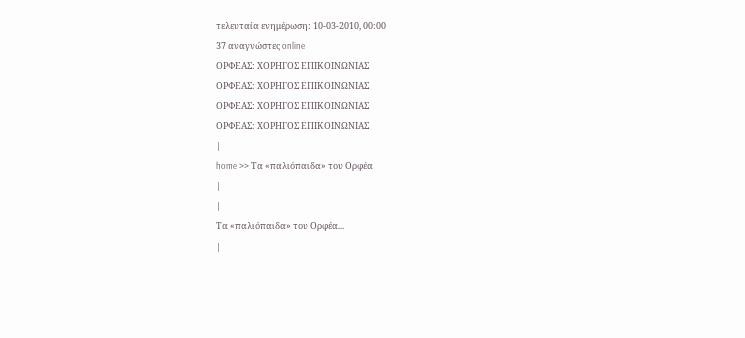τελευταία ενημέρωση: 10-03-2010, 00:00
37 αναγνώστες online
ΟΡΦΕΑΣ: ΧΟΡΗΓΟΣ ΕΠΙΚΟΙΝΩΝΙΑΣ
ΟΡΦΕΑΣ: ΧΟΡΗΓΟΣ ΕΠΙΚΟΙΝΩΝΙΑΣ
ΟΡΦΕΑΣ: ΧΟΡΗΓΟΣ ΕΠΙΚΟΙΝΩΝΙΑΣ
ΟΡΦΕΑΣ: ΧΟΡΗΓΟΣ ΕΠΙΚΟΙΝΩΝΙΑΣ
|
home >> Τα «παλιόπαιδα» του Ορφέα
|
|
Τα «παλιόπαιδα» του Ορφέα...
|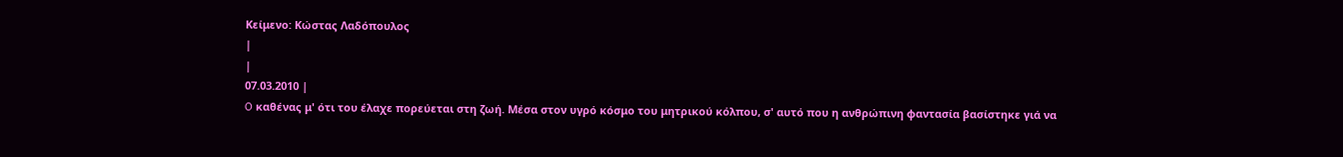Κείμενο: Κώστας Λαδόπουλος
|
|
07.03.2010 |
O καθένας μ' ότι του έλαχε πορεύεται στη ζωή. Μέσα στον υγρό κόσμο του μητρικού κόλπου, σ' αυτό που η ανθρώπινη φαντασία βασίστηκε γιά να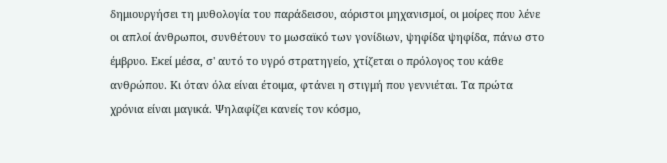δημιουργήσει τη μυθολογία του παράδεισου, αόριστοι μηχανισμοί, οι μοίρες που λένε οι απλοί άνθρωποι, συνθέτουν το μωσαϊκό των γονίδιων, ψηφίδα ψηφίδα, πάνω στο έμβρυο. Εκεί μέσα, σ' αυτό το υγρό στρατηγείο, χτίζεται ο πρόλογος του κάθε ανθρώπου. Κι όταν όλα είναι έτοιμα, φτάνει η στιγμή που γεννιέται. Τα πρώτα χρόνια είναι μαγικά. Ψηλαφίζει κανείς τον κόσμο,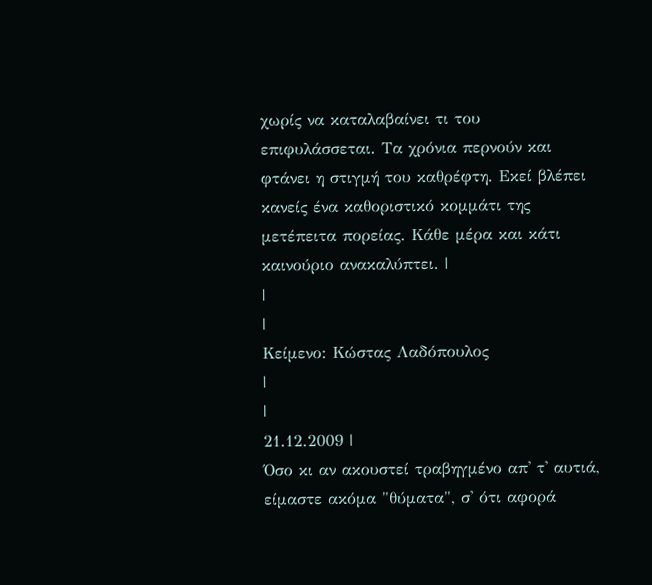χωρίς να καταλαβαίνει τι του επιφυλάσσεται. Τα χρόνια περνούν και φτάνει η στιγμή του καθρέφτη. Εκεί βλέπει κανείς ένα καθοριστικό κομμάτι της μετέπειτα πορείας. Κάθε μέρα και κάτι καινούριο ανακαλύπτει. |
|
|
Κείμενο: Κώστας Λαδόπουλος
|
|
21.12.2009 |
Όσο κι αν ακουστεί τραβηγμένο απ' τ' αυτιά, είμαστε ακόμα "θύματα", σ' ότι αφορά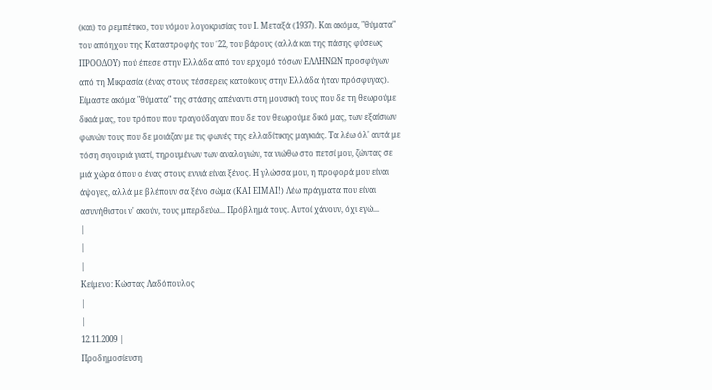(και) το ρεμπέτικο, του νόμου λογοκρισίας του Ι. Μεταξά (1937). Και ακόμα, "θύματα" του απόηχου της Καταστροφής του ΄22, του βάρους (αλλά και της πάσης φύσεως ΠΡΟΟΔΟΥ) πού έπεσε στην Ελλάδα από τον ερχομό τόσων ΕΛΛΗΝΩΝ προσφύγων από τη Μικρασία (ένας στους τέσσερεις κατοίκους στην Ελλάδα ήταν πρόσφυγας). Eίμαστε ακόμα "θύματα" της στάσης απέναντι στη μουσική τους που δε τη θεωρούμε δικιά μας, του τρόπου που τραγούδαγαν που δε τον θεωρούμε δικό μας, των εξαίσιων φωνών τους που δε μοιάζαν με τις φωνές της ελλαδίτικης μαγκιάς. Τα λέω όλ' αυτά με τόση σιγουριά γιατί, τηρουμένων των αναλογιών, τα νιώθω στο πετσί μου, ζώντας σε μιά χώρα όπου ο ένας στους εννιά είναι ξένος. Η γλώσσα μου, η προφορά μου είναι άψογες, αλλά με βλέπουν σα ξένο σώμα (ΚΑΙ ΕΙΜΑΙ!) Λέω πράγματα που είναι ασυνήθιστοι ν' ακούν, τους μπερδεύω... Πρόβλημά τους. Αυτοί χάνουν, όχι εγώ...
|
|
|
Κείμενο: Κώστας Λαδόπουλος
|
|
12.11.2009 |
Προδημοσίευση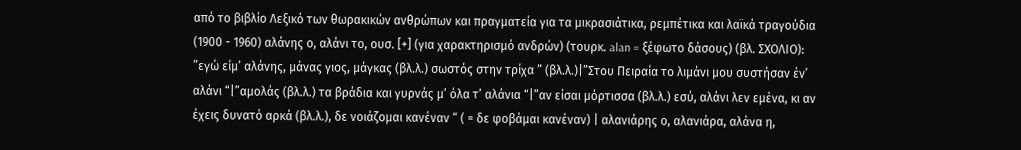από το βιβλίο Λεξικό των θωρακικών ανθρώπων και πραγματεία για τα μικρασιάτικα, ρεμπέτικα και λαϊκά τραγούδια (1900 - 1960) αλάνης ο, αλάνι το, ουσ. [+] (για χαρακτηρισμό ανδρών) (τουρκ. alan = ξέφωτο δάσους) (βλ. ΣΧΟΛΙΟ): ”εγώ είμ’ αλάνης, μάνας γιος, μάγκας (βλ.λ.) σωστός στην τρίχα ” (βλ.λ.)|”Στου Πειραία το λιμάνι μου συστήσαν έν’ αλάνι “|”αμολάς (βλ.λ.) τα βράδια και γυρνάς μ’ όλα τ’ αλάνια “|”αν είσαι μόρτισσα (βλ.λ.) εσύ, αλάνι λεν εμένα, κι αν έχεις δυνατό αρκά (βλ.λ.), δε νοιάζομαι κανέναν “ ( = δε φοβάμαι κανέναν) | αλανιάρης ο, αλανιάρα, αλάνα η,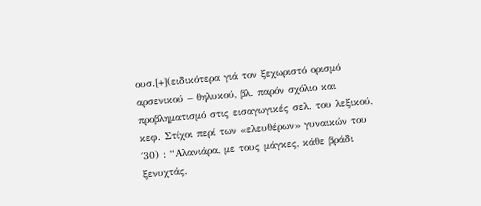ουσ.[+](ειδικότερα γιά τον ξεχωριστό ορισμό αρσενικού – θηλυκού, βλ. παρόν σχόλιο και προβληματισμό στις εισαγωγικές σελ. του λεξικού, κεφ. Στίχοι περί των «ελευθέρων» γυναικών του ΄30) : “Αλανιάρα, με τους μάγκες, κάθε βράδι ξενυχτάς,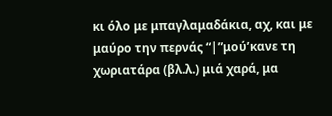κι όλο με μπαγλαμαδάκια, αχ, και με μαύρο την περνάς “|”μού’κανε τη χωριατάρα (βλ.λ.) μιά χαρά, μα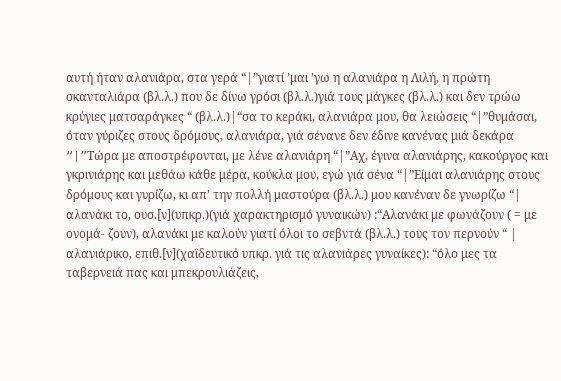αυτή ήταν αλανιάρα, στα γερά “|”γιατί ’μαι ’γω η αλανιάρα η Λιλή, η πρώτη σκανταλιάρα (βλ.λ.) που δε δίνω γρόσι (βλ.λ.)γιά τους μάγκες (βλ.λ.) και δεν τρώω κρύγιες ματσαράγκες “ (βλ.λ.)|“σα το κεράκι, αλανιάρα μου, θα λειώσεις “|”θυμάσαι, όταν γύριζες στους δρόμους, αλανιάρα, γιά σένανε δεν έδινε κανένας μιά δεκάρα “|”Tώρα με αποστρέφονται, με λένε αλανιάρη “|”Αχ, έγινα αλανιάρης, κακούργος και γκρινιάρης και μεθάω κάθε μέρα, κούκλα μου, εγώ γιά σένα “|”Είμαι αλανιάρης στους δρόμους και γυρίζω, κι απ’ την πολλή μαστούρα (βλ.λ.) μου κανέναν δε γνωρίζω “| αλανάκι το, ουσ.[ν](υπκρ.)(γιά χαρακτηρισμό γυναικών) :“Αλανάκι με φωνάζουν ( = με ονομά- ζουν), αλανάκι με καλούν γιατί όλοι το σεβντά (βλ.λ.) τους τον περνούν “ | αλανιάρικο, επιθ.[ν](χαϊδευτικό υπκρ. γιά τις αλανιάρες γυναίκες): “όλο μες τα ταβερνειά πας και μπεκρουλιάζεις,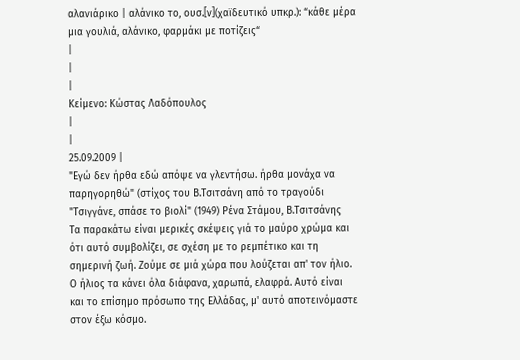αλανιάρικο | αλάνικο το, ουσ.[ν](χαϊδευτικό υπκρ.): “κάθε μέρα μια γουλιά, αλάνικο, φαρμάκι με ποτίζεις“
|
|
|
Κείμενο: Κώστας Λαδόπουλος
|
|
25.09.2009 |
"Εγώ δεν ήρθα εδώ απόψε να γλεντήσω. ήρθα μονάχα να παρηγορηθώ" (στίχος του Β.Τσιτσάνη από το τραγούδι "Τσιγγάνε, σπάσε το βιολί" (1949) Ρένα Στάμου, Β.Τσιτσάνης
Τα παρακάτω είναι μερικές σκέψεις γιά το μαύρο χρώμα και ότι αυτό συμβολίζει, σε σχέση με το ρεμπέτικο και τη σημερινή ζωή. Ζούμε σε μιά χώρα που λούζεται απ' τον ήλιο. Ο ήλιος τα κάνει όλα διάφανα, χαρωπά, ελαφρά. Αυτό είναι και το επίσημο πρόσωπο της Ελλάδας, μ' αυτό αποτεινόμαστε στον έξω κόσμο.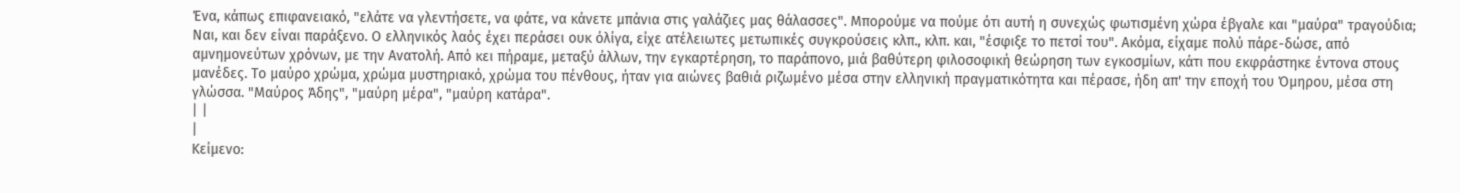Ένα, κάπως επιφανειακό, "ελάτε να γλεντήσετε, να φάτε, να κάνετε μπάνια στις γαλάζιες μας θάλασσες". Μπορούμε να πούμε ότι αυτή η συνεχώς φωτισμένη χώρα έβγαλε και "μαύρα" τραγούδια; Ναι, και δεν είναι παράξενο. Ο ελληνικός λαός έχει περάσει ουκ όλίγα, είχε ατέλειωτες μετωπικές συγκρούσεις κλπ., κλπ. και, "έσφιξε το πετσί του". Ακόμα, είχαμε πολύ πάρε-δώσε, από αμνημονεύτων χρόνων, με την Ανατολή. Από κει πήραμε, μεταξύ άλλων, την εγκαρτέρηση, το παράπονο, μιά βαθύτερη φιλοσοφική θεώρηση των εγκοσμίων, κάτι που εκφράστηκε έντονα στους μανέδες. Το μαύρο χρώμα, χρώμα μυστηριακό, χρώμα του πένθους, ήταν για αιώνες βαθιά ριζωμένο μέσα στην ελληνική πραγματικότητα και πέρασε, ήδη απ' την εποχή του Όμηρου, μέσα στη γλώσσα. "Μαύρος Άδης", "μαύρη μέρα", "μαύρη κατάρα".
| |
|
Κείμενο: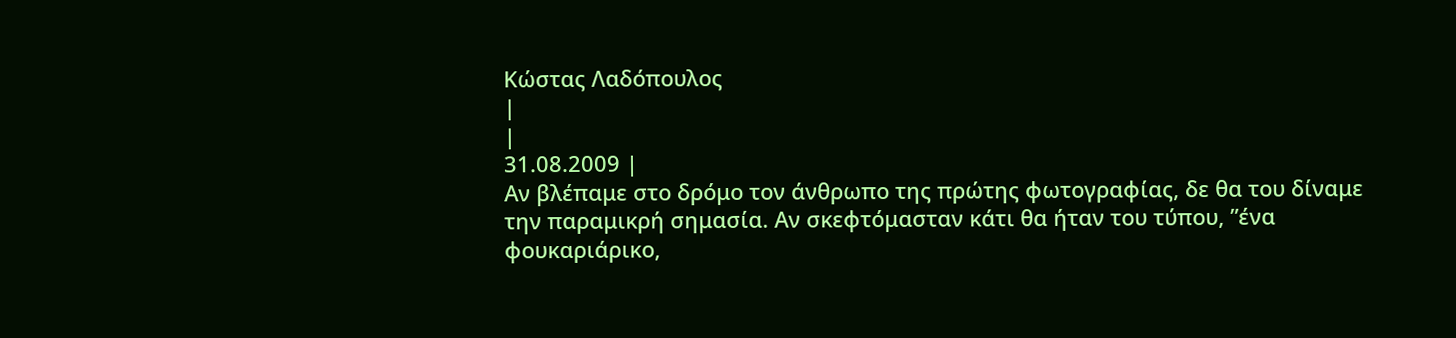Κώστας Λαδόπουλος
|
|
31.08.2009 |
Αν βλέπαμε στο δρόμο τον άνθρωπο της πρώτης φωτογραφίας, δε θα του δίναμε την παραμικρή σημασία. Αν σκεφτόμασταν κάτι θα ήταν του τύπου, ”ένα φουκαριάρικο,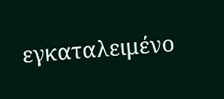εγκαταλειμένο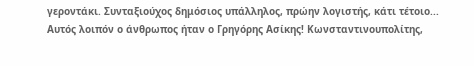γεροντάκι. Συνταξιούχος δημόσιος υπάλληλος, πρώην λογιστής, κάτι τέτοιο... Αυτός λοιπόν ο άνθρωπος ήταν ο Γρηγόρης Ασίκης! Κωνσταντινουπολίτης,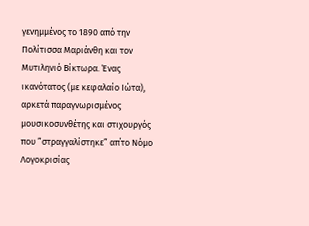γενημμένος το 1890 από την Πολίτισσα Μαριάνθη και τον Μυτιληνιό Βίκτωρα. Ένας ικανότατος (με κεφαλαίο Ιώτα), αρκετά παραγνωρισμένος μουσικοσυνθέτης και στιχουργός που ”στραγγαλίστηκε” απ΄το Νόμο Λογοκρισίας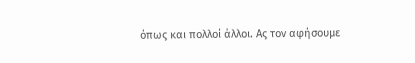όπως και πολλοί άλλοι. Ας τον αφήσουμε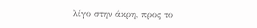λίγο στην άκρη, προς το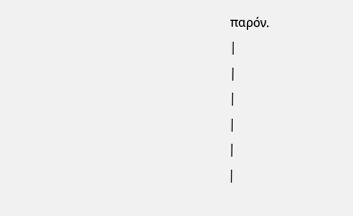παρόν.
|
|
|
|
|
|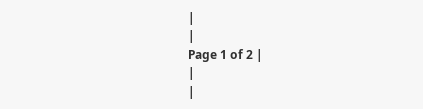|
|
Page 1 of 2 |
|
|